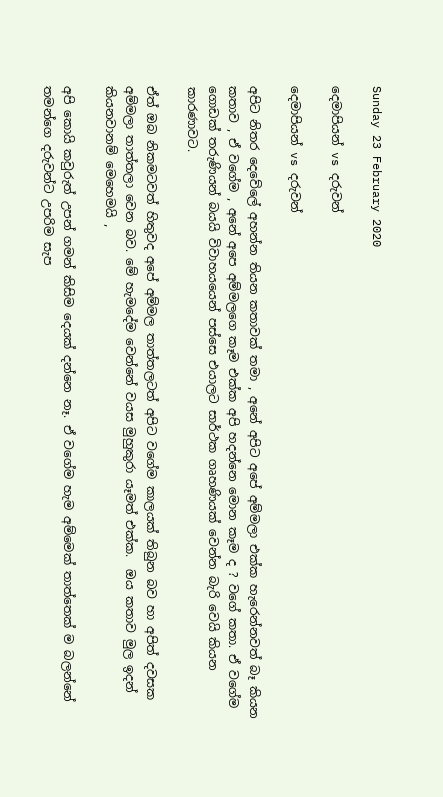Sunday 23 February 2020

දෙමාපියන් vs දරුවන්

දෙමාපියන් vs දරුවන්

අපිට නිතර දෙවේලේ අහන්න තියන කතාවක් තමා , අනේ අපිට අපේ අම්මලා එක්ක හැරෙන්නවත් බෑ කියන කතාව , ඒ වගේම , අනේ අපෙ අම්මලගෙ කෑම එක්ක අපි හදන්නෙ මොන කෑම ද ? වගේ කතා. ඒ වගේම ගොඩක් තරුණියන් බයයි විවාහයයෙන් පස්සෙ එයාලට සාර්ථක ගෘහණියක් වෙන්න බැරි වෙයි කියන කාරණාවට.

ඒත් ඔබ නිකමටවත් හිතුවද අපේ අම්මල තාත්තලටත් අපිට වගේම කාලයක් තිබුන බව හා අපිත් දවසක අම්මලා තාත්තලා වෙන බව. මේ හැමදේම වෙන්නේ වයස මුහුකුරා යෑමත් එක්ක.  ඔය කතාව මුල ඉදන් කියනවානම් මෙහෙමයි ,

අපි කොයි කවුරුත් උපන් ගමන් කිසිම දෙයක් දන්නෙ නෑ. ඒ වගේම හැම අම්මෙක් තාත්තෙක් ම බලන්නේ තමන්ගෙ දරුවන්ට උපරිම සැප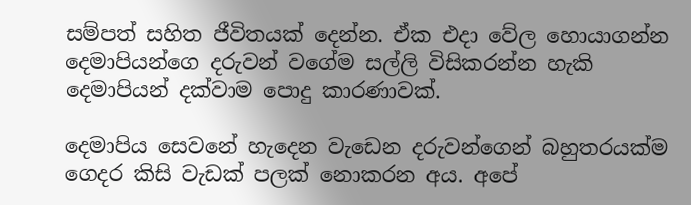සම්පත් සහිත ජීවිතයක් දෙන්න. ඒක එදා වේල හොයාගන්න දෙමාපියන්ගෙ දරුවන් වගේම සල්ලි විසිකරන්න හැකි දෙමාපියන් දක්වාම පොදු කාරණාවක්.

දෙමාපිය සෙවනේ හැදෙන වැඩෙන දරුවන්ගෙන් බහුතරයක්ම ගෙදර කිසි වැඩක් පලක් නොකරන අය. අපේ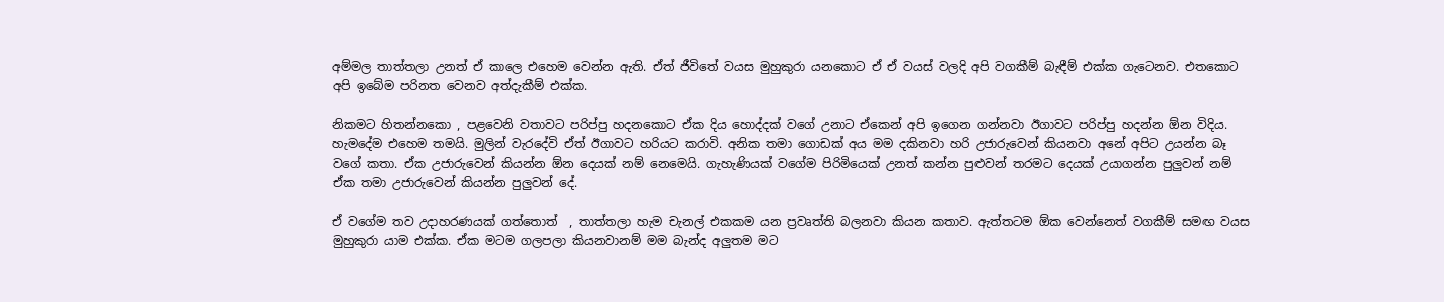අම්මල තාත්තලා උනත් ඒ කාලෙ එහෙම වෙන්න ඇති. ඒත් ජීවිතේ වයස මුහුකුරා යනකොට ඒ ඒ වයස් වලදි අපි වගකීම් බැඳීම් එක්ක ගැටෙනව. එතකොට අපි ඉබේම පරිනත වෙනව අත්දැකීම් එක්ක.

නිකමට හිතන්නකො , පළවෙනි වතාවට පරිප්පු හදනකොට ඒක දිය හොද්දක් වගේ උනාට ඒකෙන් අපි ඉගෙන ගන්නවා ඊගාවට පරිප්පු හදන්න ඕන විදිය. හැමදේම එහෙම තමයි. මුලින් වැරදේවි ඒත් ඊගාවට හරියට කරාවි. අනික තමා ගොඩක් අය මම දකිනවා හරි උජාරුවෙන් කියනවා අනේ අපිට උයන්න බෑ වගේ කතා. ඒක උජාරුවෙන් කියන්න ඕන දෙයක් නම් නෙමෙයි. ගැහැණියක් වගේම පිරිමියෙක් උනත් කන්න පුළුවන් තරමට දෙයක් උයාගන්න පුලුවන් නම් ඒක තමා උජාරුවෙන් කියන්න පුලුවන් දේ.

ඒ වගේම තව උදාහරණයක් ගත්තොත්  , තාත්තලා හැම චැනල් එකකම යන ප්‍රවෘත්ති බලනවා කියන කතාව. ඇත්තටම ඕක වෙන්නෙත් වගකීම් සමඟ වයස මුහුකුරා යාම එක්ක. ඒක මටම ගලපලා කියනවානම් මම බැන්ද අලුතම මට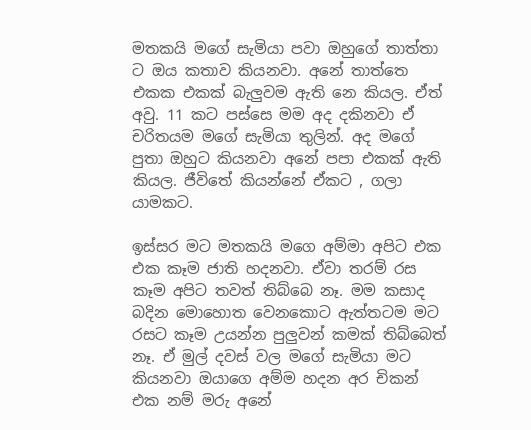මතකයි මගේ සැමියා පවා ඔහුගේ තාත්තා ට ඔය කතාව කියනවා. අනේ තාත්තෙ එකක එකක් බැලුවම ඇති නෙ කියල. ඒත් අවු. 11 කට පස්සෙ මම අද දකිනවා ඒ චරිතයම මගේ සැමියා තුලින්. අද මගේ පුතා ඔහුට කියනවා අනේ පපා එකක් ඇති කියල. ජීවිතේ කියන්නේ ඒකට , ගලා යාමකට.

ඉස්සර මට මතකයි මගෙ අම්මා අපිට එක එක කෑම ජාති හදනවා. ඒවා තරම් රස කෑම අපිට තවත් තිබ්බෙ නෑ. මම කසාද බදින මොහොත වෙනකොට ඇත්තටම මට රසට කෑම උයන්න පුලුවන් කමක් තිබ්බෙත් නෑ. ඒ මුල් දවස් වල මගේ සැමියා මට කියනවා ඔයාගෙ අම්ම හදන අර චිකන් එක නම් මරු අනේ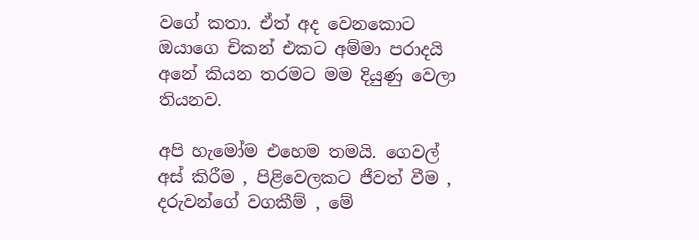වගේ කතා. ඒත් අද වෙනකොට ඔයාගෙ චිකන් එකට අම්මා පරාදයි අනේ කියන තරමට මම දියුණු වෙලා තියනව.

අපි හැමෝම එහෙම තමයි. ගෙවල් අස් කිරීම , පිළිවෙලකට ජීවත් වීම , දරුවන්ගේ වගකීම් , මේ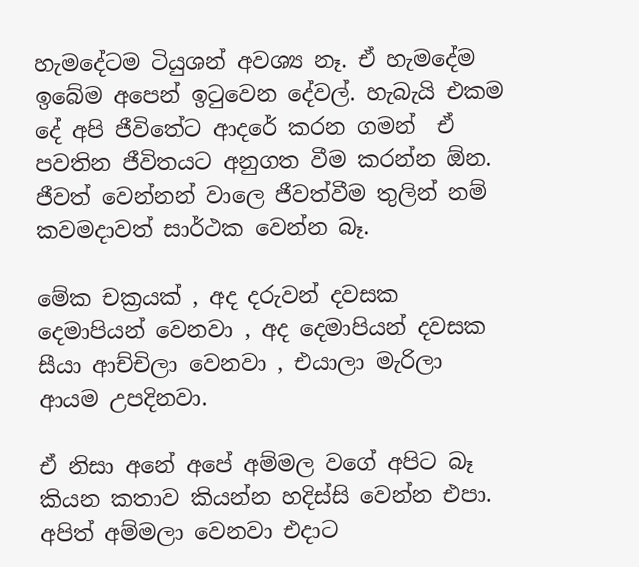හැමදේටම ටියුශන් අවශ්‍ය නෑ. ඒ හැමදේම ඉබේම අපෙන් ඉටුවෙන දේවල්. හැබැයි එකම දේ අපි ජීවිතේට ආදරේ කරන ගමන්  ඒ පවතින ජීවිතයට අනුගත වීම කරන්න ඕන. ජීවත් වෙන්නන් වාලෙ ජීවත්වීම තුලින් නම් කවමදාවත් සාර්ථක වෙන්න බෑ.

මේක චක්‍රයක් , අද දරුවන් දවසක දෙමාපියන් වෙනවා , අද දෙමාපියන් දවසක සීයා ආච්චිලා වෙනවා , එයාලා මැරිලා ආයම උපදිනවා.

ඒ නිසා අනේ අපේ අම්මල වගේ අපිට බෑ කියන කතාව කියන්න හදිස්සි වෙන්න එපා. අපිත් අම්මලා වෙනවා එදාට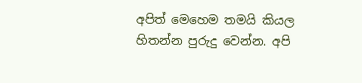අපිත් මෙහෙම තමයි කියල හිතන්න පුරුදු වෙන්න. අපි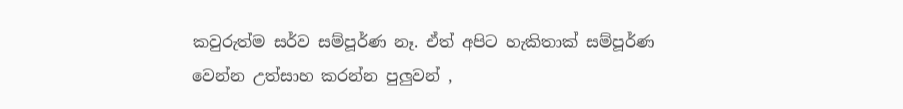කවුරුත්ම සර්ව සම්පූර්ණ නෑ. ඒත් අපිට හැකිතාක් සම්පූර්ණ වෙන්න උත්සාහ කරන්න පුලුවන් ,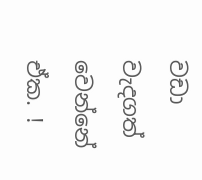වඩා වැදගත් වෙන්නේ ඒක. !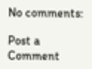No comments:

Post a Comment